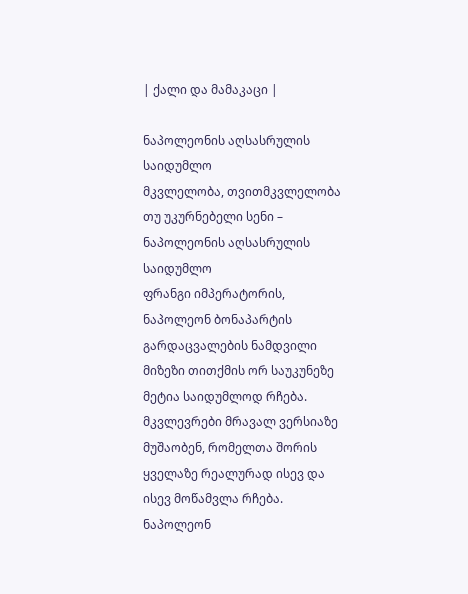| ქალი და მამაკაცი |

ნაპოლეონის აღსასრულის საიდუმლო
მკვლელობა, თვითმკვლელობა თუ უკურნებელი სენი – ნაპოლეონის აღსასრულის საიდუმლო
ფრანგი იმპერატორის, ნაპოლეონ ბონაპარტის გარდაცვალების ნამდვილი მიზეზი თითქმის ორ საუკუნეზე მეტია საიდუმლოდ რჩება. მკვლევრები მრავალ ვერსიაზე მუშაობენ, რომელთა შორის ყველაზე რეალურად ისევ და ისევ მოწამვლა რჩება.
ნაპოლეონ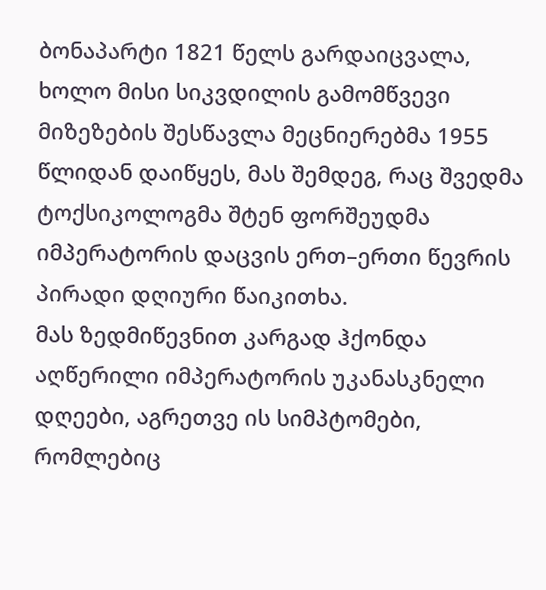ბონაპარტი 1821 წელს გარდაიცვალა, ხოლო მისი სიკვდილის გამომწვევი მიზეზების შესწავლა მეცნიერებმა 1955 წლიდან დაიწყეს, მას შემდეგ, რაც შვედმა ტოქსიკოლოგმა შტენ ფორშეუდმა იმპერატორის დაცვის ერთ–ერთი წევრის პირადი დღიური წაიკითხა.
მას ზედმიწევნით კარგად ჰქონდა აღწერილი იმპერატორის უკანასკნელი დღეები, აგრეთვე ის სიმპტომები, რომლებიც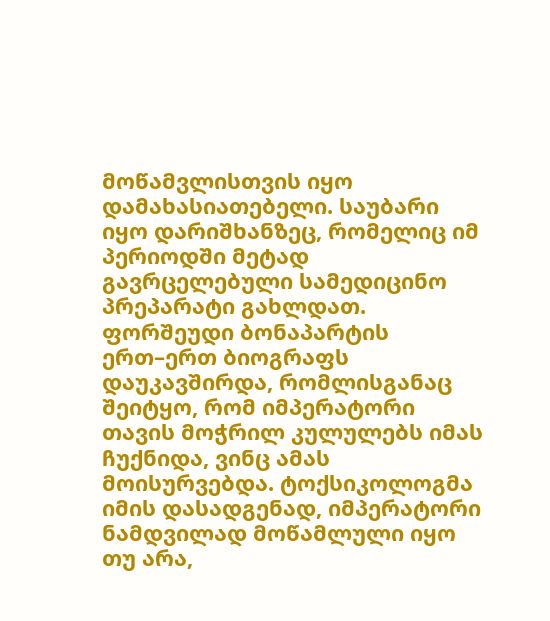მოწამვლისთვის იყო დამახასიათებელი. საუბარი იყო დარიშხანზეც, რომელიც იმ პერიოდში მეტად გავრცელებული სამედიცინო პრეპარატი გახლდათ. ფორშეუდი ბონაპარტის ერთ–ერთ ბიოგრაფს დაუკავშირდა, რომლისგანაც შეიტყო, რომ იმპერატორი თავის მოჭრილ კულულებს იმას ჩუქნიდა, ვინც ამას მოისურვებდა. ტოქსიკოლოგმა იმის დასადგენად, იმპერატორი ნამდვილად მოწამლული იყო თუ არა,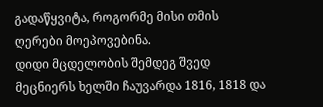გადაწყვიტა, როგორმე მისი თმის ღერები მოეპოვებინა.
დიდი მცდელობის შემდეგ შვედ მეცნიერს ხელში ჩაუვარდა 1816, 1818 და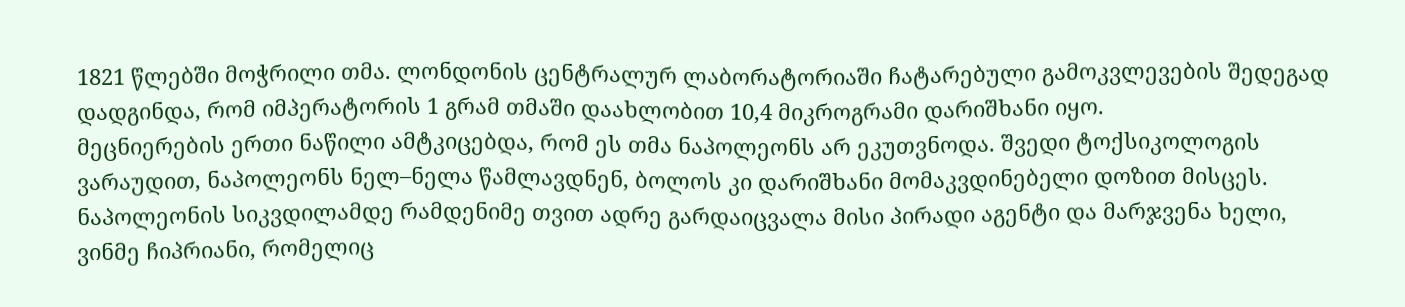1821 წლებში მოჭრილი თმა. ლონდონის ცენტრალურ ლაბორატორიაში ჩატარებული გამოკვლევების შედეგად დადგინდა, რომ იმპერატორის 1 გრამ თმაში დაახლობით 10,4 მიკროგრამი დარიშხანი იყო.
მეცნიერების ერთი ნაწილი ამტკიცებდა, რომ ეს თმა ნაპოლეონს არ ეკუთვნოდა. შვედი ტოქსიკოლოგის ვარაუდით, ნაპოლეონს ნელ–ნელა წამლავდნენ, ბოლოს კი დარიშხანი მომაკვდინებელი დოზით მისცეს.
ნაპოლეონის სიკვდილამდე რამდენიმე თვით ადრე გარდაიცვალა მისი პირადი აგენტი და მარჯვენა ხელი, ვინმე ჩიპრიანი, რომელიც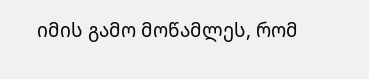იმის გამო მოწამლეს, რომ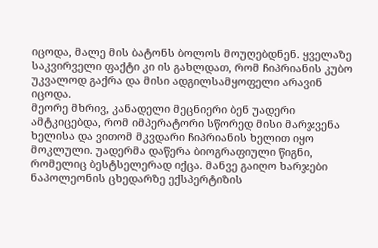იცოდა, მალე მის ბატონს ბოლოს მოუღებდნენ. ყველაზე საკვირველი ფაქტი კი ის გახლდათ, რომ ჩიპრიანის კუბო უკვალოდ გაქრა და მისი ადგილსამყოფელი არავინ იცოდა.
მეორე მხრივ, კანადელი მეცნიერი ბენ უადერი ამტკიცებდა, რომ იმპერატორი სწორედ მისი მარჯვენა ხელისა და ვითომ მკვდარი ჩიპრიანის ხელით იყო მოკლული. უადერმა დაწერა ბიოგრაფიული წიგნი, რომელიც ბესტსელერად იქცა. მანვე გაიღო ხარჯები ნაპოლეონის ცხედარზე ექსპერტიზის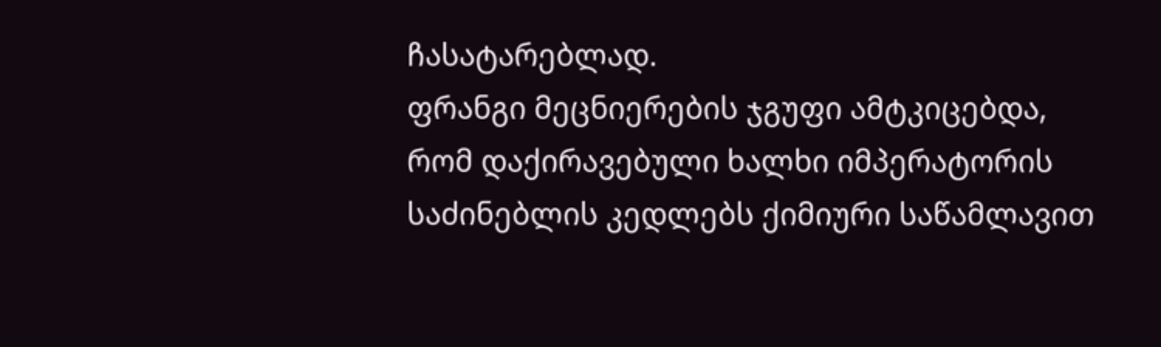ჩასატარებლად.
ფრანგი მეცნიერების ჯგუფი ამტკიცებდა, რომ დაქირავებული ხალხი იმპერატორის საძინებლის კედლებს ქიმიური საწამლავით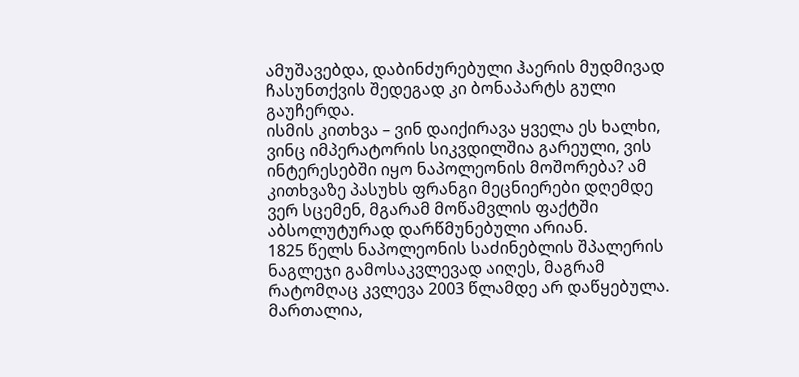ამუშავებდა, დაბინძურებული ჰაერის მუდმივად ჩასუნთქვის შედეგად კი ბონაპარტს გული გაუჩერდა.
ისმის კითხვა – ვინ დაიქირავა ყველა ეს ხალხი, ვინც იმპერატორის სიკვდილშია გარეული, ვის ინტერესებში იყო ნაპოლეონის მოშორება? ამ კითხვაზე პასუხს ფრანგი მეცნიერები დღემდე ვერ სცემენ, მგარამ მოწამვლის ფაქტში აბსოლუტურად დარწმუნებული არიან.
1825 წელს ნაპოლეონის საძინებლის შპალერის ნაგლეჯი გამოსაკვლევად აიღეს, მაგრამ რატომღაც კვლევა 2003 წლამდე არ დაწყებულა. მართალია,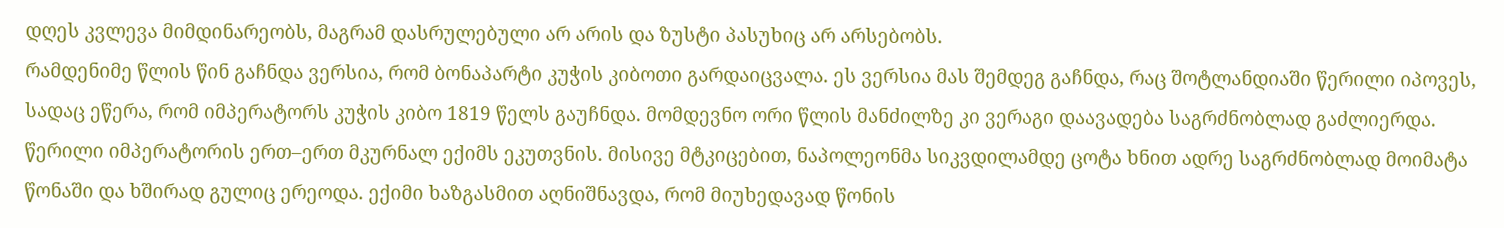დღეს კვლევა მიმდინარეობს, მაგრამ დასრულებული არ არის და ზუსტი პასუხიც არ არსებობს.
რამდენიმე წლის წინ გაჩნდა ვერსია, რომ ბონაპარტი კუჭის კიბოთი გარდაიცვალა. ეს ვერსია მას შემდეგ გაჩნდა, რაც შოტლანდიაში წერილი იპოვეს, სადაც ეწერა, რომ იმპერატორს კუჭის კიბო 1819 წელს გაუჩნდა. მომდევნო ორი წლის მანძილზე კი ვერაგი დაავადება საგრძნობლად გაძლიერდა. წერილი იმპერატორის ერთ–ერთ მკურნალ ექიმს ეკუთვნის. მისივე მტკიცებით, ნაპოლეონმა სიკვდილამდე ცოტა ხნით ადრე საგრძნობლად მოიმატა წონაში და ხშირად გულიც ერეოდა. ექიმი ხაზგასმით აღნიშნავდა, რომ მიუხედავად წონის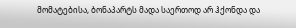მომატებისა, ბონაპარტს მადა საერთოდ არ ჰქონდა და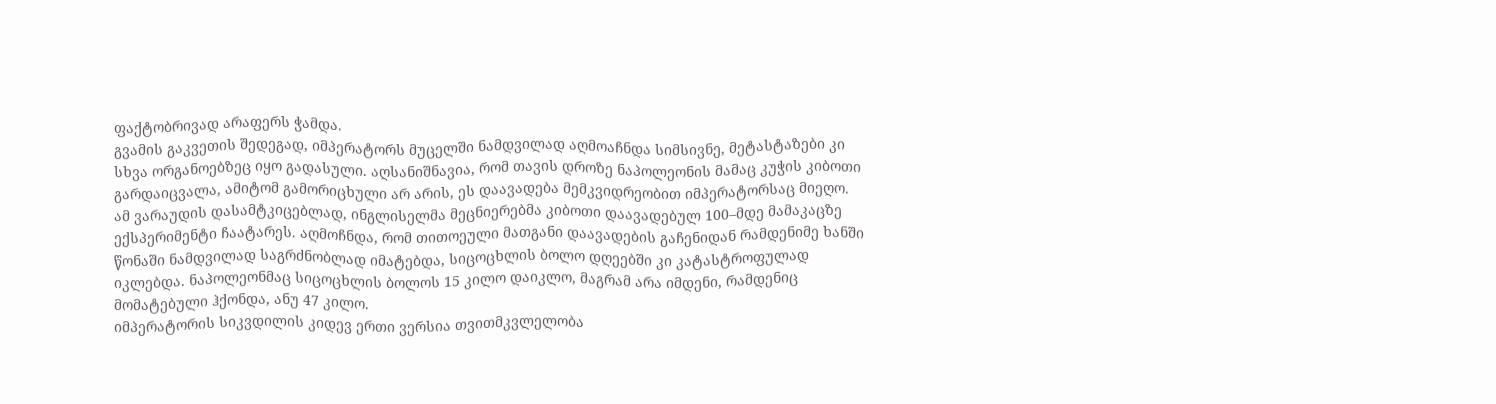ფაქტობრივად არაფერს ჭამდა.
გვამის გაკვეთის შედეგად, იმპერატორს მუცელში ნამდვილად აღმოაჩნდა სიმსივნე, მეტასტაზები კი სხვა ორგანოებზეც იყო გადასული. აღსანიშნავია, რომ თავის დროზე ნაპოლეონის მამაც კუჭის კიბოთი გარდაიცვალა, ამიტომ გამორიცხული არ არის, ეს დაავადება მემკვიდრეობით იმპერატორსაც მიეღო.
ამ ვარაუდის დასამტკიცებლად, ინგლისელმა მეცნიერებმა კიბოთი დაავადებულ 100–მდე მამაკაცზე ექსპერიმენტი ჩაატარეს. აღმოჩნდა, რომ თითოეული მათგანი დაავადების გაჩენიდან რამდენიმე ხანში წონაში ნამდვილად საგრძნობლად იმატებდა, სიცოცხლის ბოლო დღეებში კი კატასტროფულად იკლებდა. ნაპოლეონმაც სიცოცხლის ბოლოს 15 კილო დაიკლო, მაგრამ არა იმდენი, რამდენიც მომატებული ჰქონდა, ანუ 47 კილო.
იმპერატორის სიკვდილის კიდევ ერთი ვერსია თვითმკვლელობა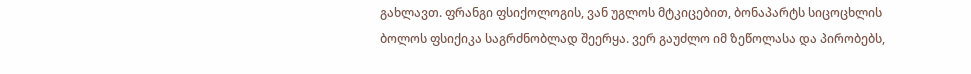გახლავთ. ფრანგი ფსიქოლოგის, ვან უგლოს მტკიცებით, ბონაპარტს სიცოცხლის ბოლოს ფსიქიკა საგრძნობლად შეერყა. ვერ გაუძლო იმ ზეწოლასა და პირობებს,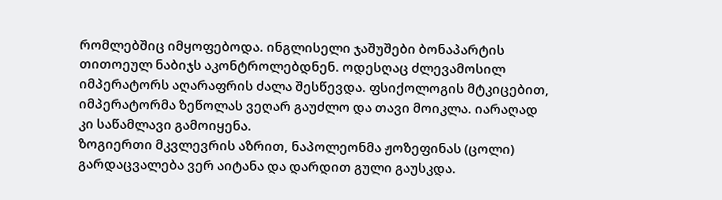რომლებშიც იმყოფებოდა. ინგლისელი ჯაშუშები ბონაპარტის თითოეულ ნაბიჯს აკონტროლებდნენ. ოდესღაც ძლევამოსილ იმპერატორს აღარაფრის ძალა შესწევდა. ფსიქოლოგის მტკიცებით, იმპერატორმა ზეწოლას ვეღარ გაუძლო და თავი მოიკლა. იარაღად კი საწამლავი გამოიყენა.
ზოგიერთი მკვლევრის აზრით, ნაპოლეონმა ჟოზეფინას (ცოლი) გარდაცვალება ვერ აიტანა და დარდით გული გაუსკდა.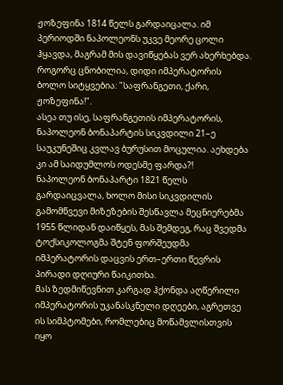ჟოზეფინა 1814 წელს გარდაიცალა. იმ პერიოდში ნაპოლეონს უკვე მეორე ცოლი ჰყავდა, მაგრამ მის დავიწყებას ვერ ახერხებდა. როგორც ცნობილია, დიდი იმპერატორის ბოლო სიტყვებია: "საფრანგეთი, ქარი, ჟოზეფინა!".
ასეა თუ ისე, საფრანგეთის იმპერატორის, ნაპოლეონ ბონაპარტის სიკვდილი 21–ე საუკუნეშიც კვლავ ბურუსით მოცულია. აეხდება კი ამ საიდუმლოს ოდესმე ფარდა?!
ნაპოლეონ ბონაპარტი 1821 წელს გარდაიცვალა, ხოლო მისი სიკვდილის გამომწვევი მიზეზების შესწავლა მეცნიერებმა 1955 წლიდან დაიწყეს, მას შემდეგ, რაც შვედმა ტოქსიკოლოგმა შტენ ფორშეუდმა იმპერატორის დაცვის ერთ–ერთი წევრის პირადი დღიური წაიკითხა.
მას ზედმიწევნით კარგად ჰქონდა აღწერილი იმპერატორის უკანასკნელი დღეები, აგრეთვე ის სიმპტომები, რომლებიც მოწამვლისთვის იყო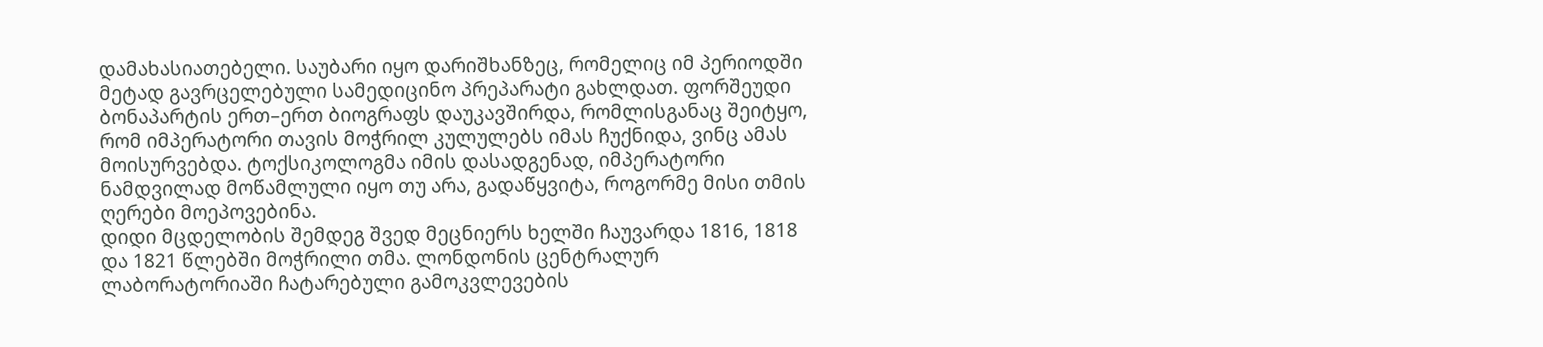დამახასიათებელი. საუბარი იყო დარიშხანზეც, რომელიც იმ პერიოდში მეტად გავრცელებული სამედიცინო პრეპარატი გახლდათ. ფორშეუდი ბონაპარტის ერთ–ერთ ბიოგრაფს დაუკავშირდა, რომლისგანაც შეიტყო, რომ იმპერატორი თავის მოჭრილ კულულებს იმას ჩუქნიდა, ვინც ამას მოისურვებდა. ტოქსიკოლოგმა იმის დასადგენად, იმპერატორი ნამდვილად მოწამლული იყო თუ არა, გადაწყვიტა, როგორმე მისი თმის ღერები მოეპოვებინა.
დიდი მცდელობის შემდეგ შვედ მეცნიერს ხელში ჩაუვარდა 1816, 1818 და 1821 წლებში მოჭრილი თმა. ლონდონის ცენტრალურ ლაბორატორიაში ჩატარებული გამოკვლევების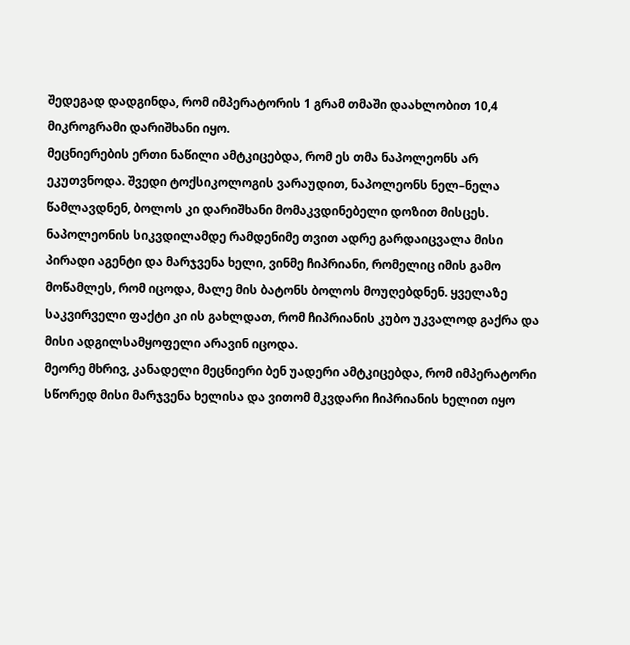შედეგად დადგინდა, რომ იმპერატორის 1 გრამ თმაში დაახლობით 10,4 მიკროგრამი დარიშხანი იყო.
მეცნიერების ერთი ნაწილი ამტკიცებდა, რომ ეს თმა ნაპოლეონს არ ეკუთვნოდა. შვედი ტოქსიკოლოგის ვარაუდით, ნაპოლეონს ნელ–ნელა წამლავდნენ, ბოლოს კი დარიშხანი მომაკვდინებელი დოზით მისცეს.
ნაპოლეონის სიკვდილამდე რამდენიმე თვით ადრე გარდაიცვალა მისი პირადი აგენტი და მარჯვენა ხელი, ვინმე ჩიპრიანი, რომელიც იმის გამო მოწამლეს, რომ იცოდა, მალე მის ბატონს ბოლოს მოუღებდნენ. ყველაზე საკვირველი ფაქტი კი ის გახლდათ, რომ ჩიპრიანის კუბო უკვალოდ გაქრა და მისი ადგილსამყოფელი არავინ იცოდა.
მეორე მხრივ, კანადელი მეცნიერი ბენ უადერი ამტკიცებდა, რომ იმპერატორი სწორედ მისი მარჯვენა ხელისა და ვითომ მკვდარი ჩიპრიანის ხელით იყო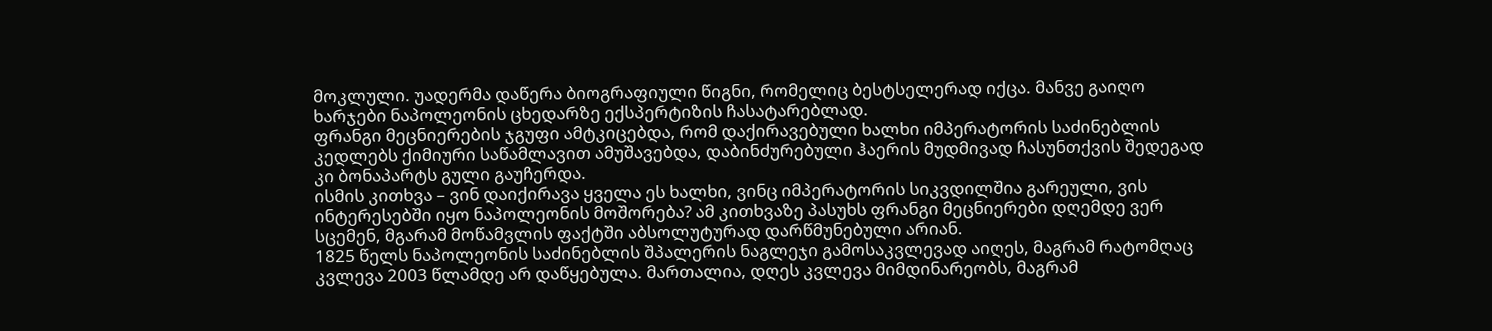მოკლული. უადერმა დაწერა ბიოგრაფიული წიგნი, რომელიც ბესტსელერად იქცა. მანვე გაიღო ხარჯები ნაპოლეონის ცხედარზე ექსპერტიზის ჩასატარებლად.
ფრანგი მეცნიერების ჯგუფი ამტკიცებდა, რომ დაქირავებული ხალხი იმპერატორის საძინებლის კედლებს ქიმიური საწამლავით ამუშავებდა, დაბინძურებული ჰაერის მუდმივად ჩასუნთქვის შედეგად კი ბონაპარტს გული გაუჩერდა.
ისმის კითხვა – ვინ დაიქირავა ყველა ეს ხალხი, ვინც იმპერატორის სიკვდილშია გარეული, ვის ინტერესებში იყო ნაპოლეონის მოშორება? ამ კითხვაზე პასუხს ფრანგი მეცნიერები დღემდე ვერ სცემენ, მგარამ მოწამვლის ფაქტში აბსოლუტურად დარწმუნებული არიან.
1825 წელს ნაპოლეონის საძინებლის შპალერის ნაგლეჯი გამოსაკვლევად აიღეს, მაგრამ რატომღაც კვლევა 2003 წლამდე არ დაწყებულა. მართალია, დღეს კვლევა მიმდინარეობს, მაგრამ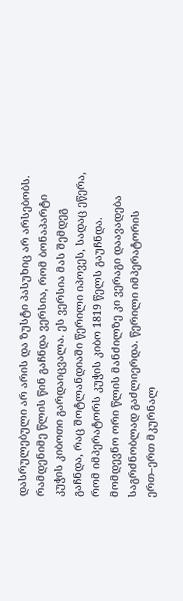დასრულებული არ არის და ზუსტი პასუხიც არ არსებობს.
რამდენიმე წლის წინ გაჩნდა ვერსია, რომ ბონაპარტი კუჭის კიბოთი გარდაიცვალა. ეს ვერსია მას შემდეგ გაჩნდა, რაც შოტლანდიაში წერილი იპოვეს, სადაც ეწერა, რომ იმპერატორს კუჭის კიბო 1819 წელს გაუჩნდა. მომდევნო ორი წლის მანძილზე კი ვერაგი დაავადება საგრძნობლად გაძლიერდა. წერილი იმპერატორის ერთ–ერთ მკურნალ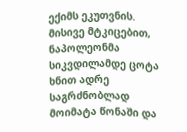ექიმს ეკუთვნის. მისივე მტკიცებით, ნაპოლეონმა სიკვდილამდე ცოტა ხნით ადრე საგრძნობლად მოიმატა წონაში და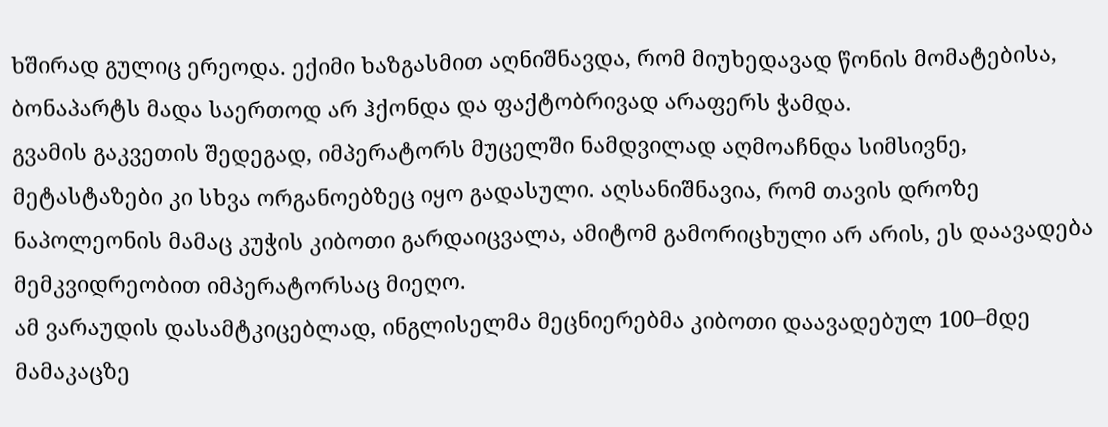ხშირად გულიც ერეოდა. ექიმი ხაზგასმით აღნიშნავდა, რომ მიუხედავად წონის მომატებისა, ბონაპარტს მადა საერთოდ არ ჰქონდა და ფაქტობრივად არაფერს ჭამდა.
გვამის გაკვეთის შედეგად, იმპერატორს მუცელში ნამდვილად აღმოაჩნდა სიმსივნე, მეტასტაზები კი სხვა ორგანოებზეც იყო გადასული. აღსანიშნავია, რომ თავის დროზე ნაპოლეონის მამაც კუჭის კიბოთი გარდაიცვალა, ამიტომ გამორიცხული არ არის, ეს დაავადება მემკვიდრეობით იმპერატორსაც მიეღო.
ამ ვარაუდის დასამტკიცებლად, ინგლისელმა მეცნიერებმა კიბოთი დაავადებულ 100–მდე მამაკაცზე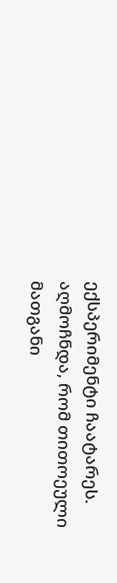ექსპერიმენტი ჩაატარეს. აღმოჩნდა, რომ თითოეული მათგანი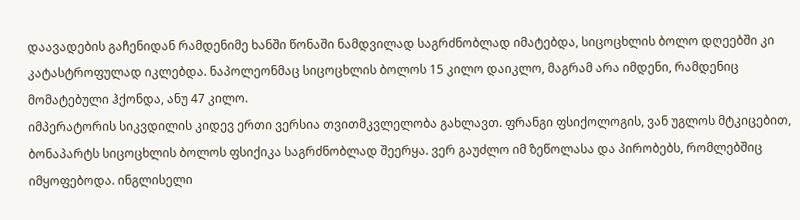დაავადების გაჩენიდან რამდენიმე ხანში წონაში ნამდვილად საგრძნობლად იმატებდა, სიცოცხლის ბოლო დღეებში კი კატასტროფულად იკლებდა. ნაპოლეონმაც სიცოცხლის ბოლოს 15 კილო დაიკლო, მაგრამ არა იმდენი, რამდენიც მომატებული ჰქონდა, ანუ 47 კილო.
იმპერატორის სიკვდილის კიდევ ერთი ვერსია თვითმკვლელობა გახლავთ. ფრანგი ფსიქოლოგის, ვან უგლოს მტკიცებით, ბონაპარტს სიცოცხლის ბოლოს ფსიქიკა საგრძნობლად შეერყა. ვერ გაუძლო იმ ზეწოლასა და პირობებს, რომლებშიც იმყოფებოდა. ინგლისელი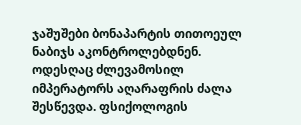ჯაშუშები ბონაპარტის თითოეულ ნაბიჯს აკონტროლებდნენ. ოდესღაც ძლევამოსილ იმპერატორს აღარაფრის ძალა შესწევდა. ფსიქოლოგის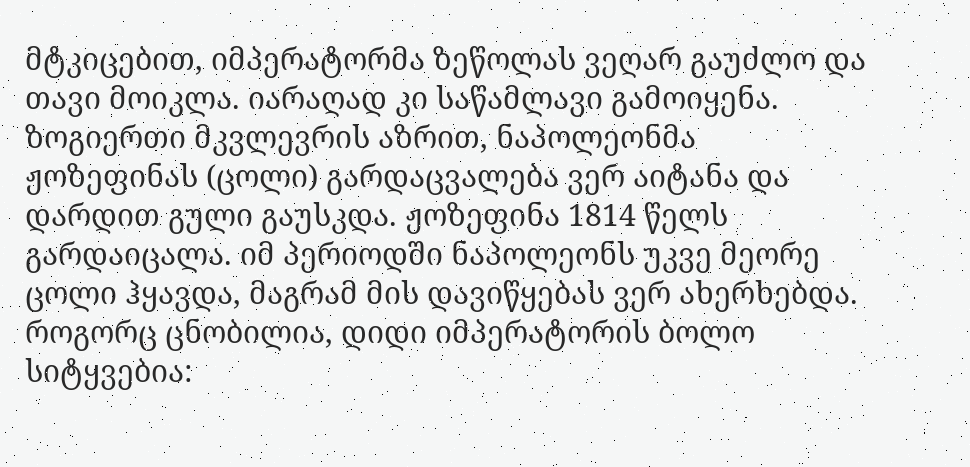მტკიცებით, იმპერატორმა ზეწოლას ვეღარ გაუძლო და თავი მოიკლა. იარაღად კი საწამლავი გამოიყენა.
ზოგიერთი მკვლევრის აზრით, ნაპოლეონმა ჟოზეფინას (ცოლი) გარდაცვალება ვერ აიტანა და დარდით გული გაუსკდა. ჟოზეფინა 1814 წელს გარდაიცალა. იმ პერიოდში ნაპოლეონს უკვე მეორე ცოლი ჰყავდა, მაგრამ მის დავიწყებას ვერ ახერხებდა. როგორც ცნობილია, დიდი იმპერატორის ბოლო სიტყვებია: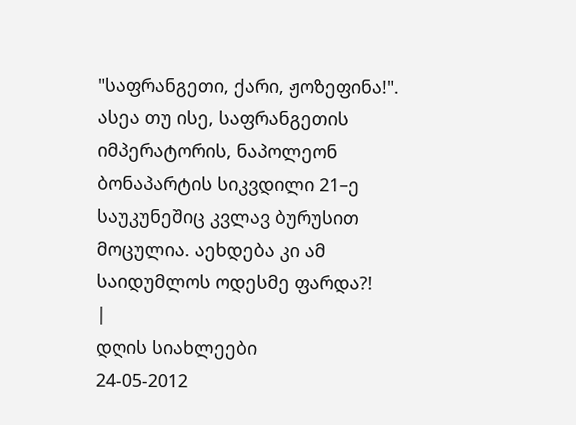"საფრანგეთი, ქარი, ჟოზეფინა!".
ასეა თუ ისე, საფრანგეთის იმპერატორის, ნაპოლეონ ბონაპარტის სიკვდილი 21–ე საუკუნეშიც კვლავ ბურუსით მოცულია. აეხდება კი ამ საიდუმლოს ოდესმე ფარდა?!
|
დღის სიახლეები
24-05-2012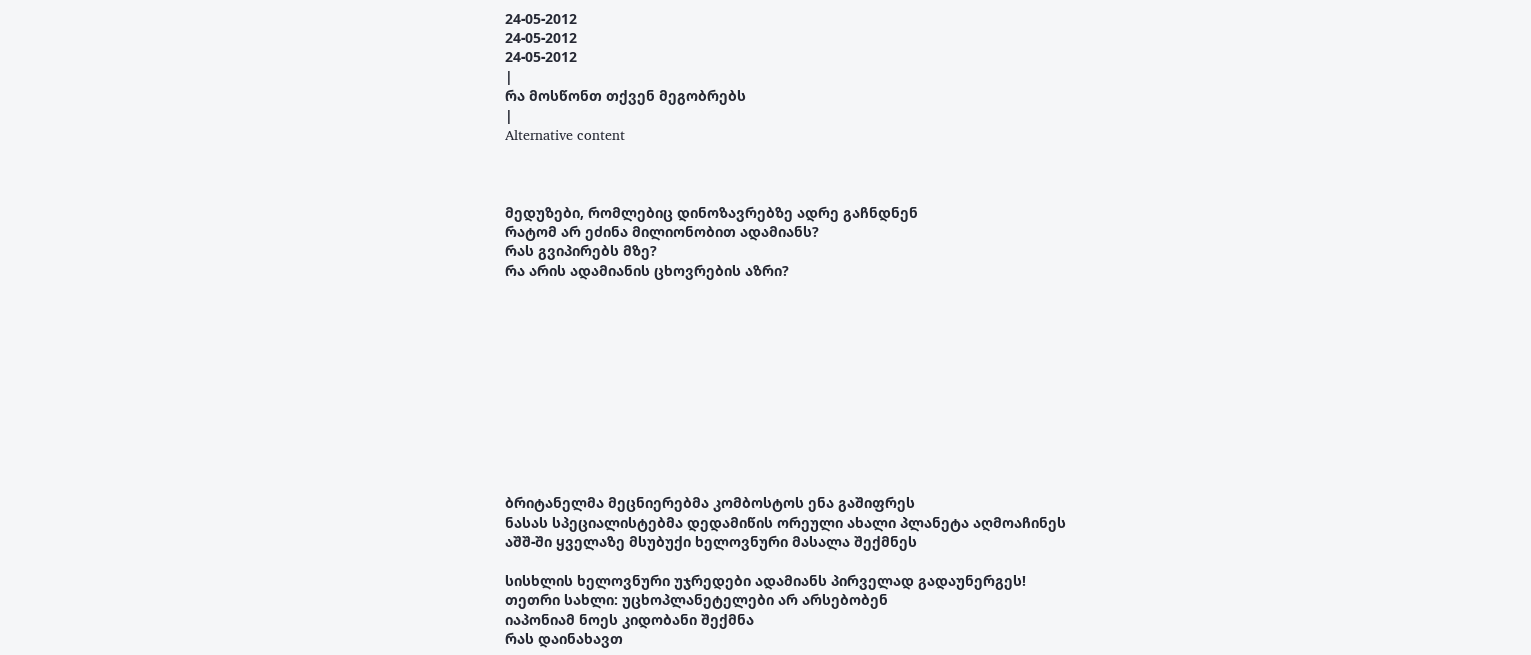24-05-2012
24-05-2012
24-05-2012
|
რა მოსწონთ თქვენ მეგობრებს
|
Alternative content



მედუზები, რომლებიც დინოზავრებზე ადრე გაჩნდნენ
რატომ არ ეძინა მილიონობით ადამიანს?
რას გვიპირებს მზე?
რა არის ადამიანის ცხოვრების აზრი?











ბრიტანელმა მეცნიერებმა კომბოსტოს ენა გაშიფრეს
ნასას სპეციალისტებმა დედამიწის ორეული ახალი პლანეტა აღმოაჩინეს
აშშ-ში ყველაზე მსუბუქი ხელოვნური მასალა შექმნეს

სისხლის ხელოვნური უჯრედები ადამიანს პირველად გადაუნერგეს!
თეთრი სახლი: უცხოპლანეტელები არ არსებობენ
იაპონიამ ნოეს კიდობანი შექმნა
რას დაინახავთ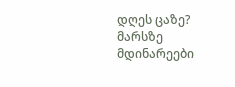დღეს ცაზე?
მარსზე მდინარეები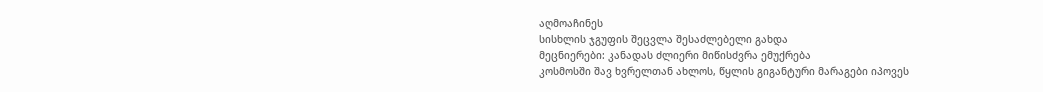აღმოაჩინეს
სისხლის ჯგუფის შეცვლა შესაძლებელი გახდა
მეცნიერები: კანადას ძლიერი მიწისძვრა ემუქრება
კოსმოსში შავ ხვრელთან ახლოს, წყლის გიგანტური მარაგები იპოვეს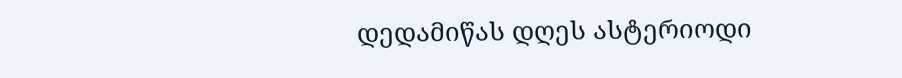დედამიწას დღეს ასტერიოდი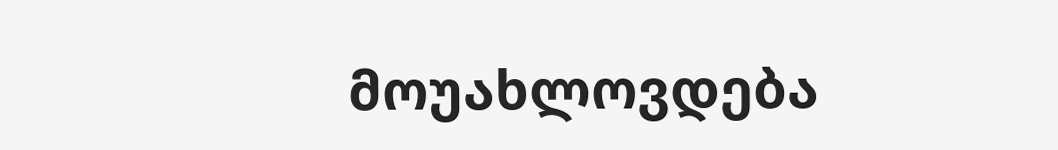მოუახლოვდება